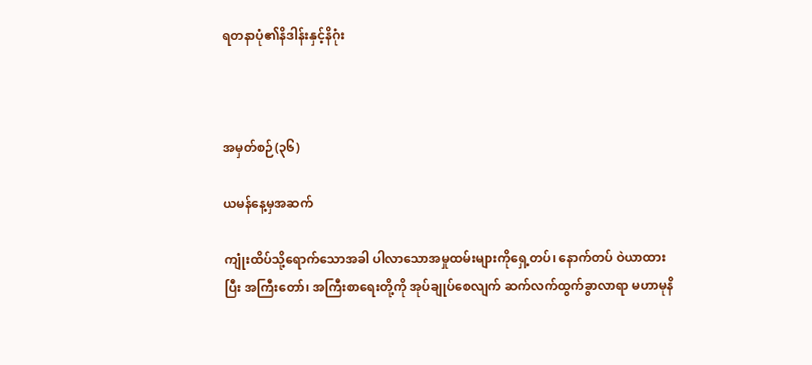ရတနာပုံ၏နိဒါန်းနှင့်နိဂုံး



အမှတ်စဉ်(၃၆)

ယမန်နေ့မှအဆက်

ကျုံးထိပ်သို့ရောက်သောအခါ ပါလာသောအမှုထမ်းများကိုရှေ့တပ်၊ နောက်တပ် ဝဲယာထားပြီး အကြီးတော်၊ အကြီးစာရေးတို့ကို အုပ်ချုပ်စေလျက် ဆက်လက်ထွက်ခွာလာရာ မဟာမုနိ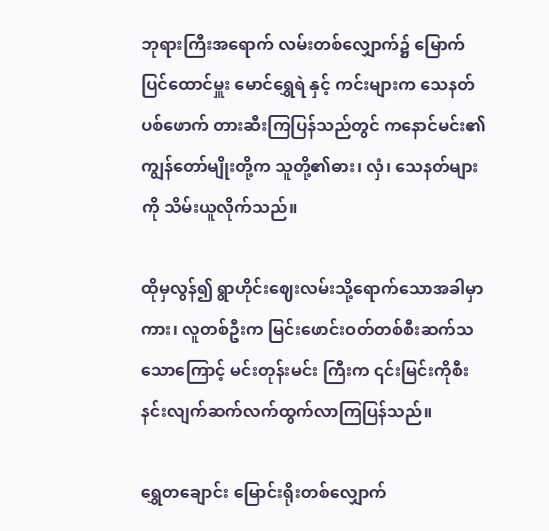ဘုရားကြီးအရောက် လမ်းတစ်လျှောက်၌ မြောက်ပြင်ထောင်မှူး မောင်ရွှေရဲ နှင့် ကင်းများက သေနတ်ပစ်ဖောက် တားဆီးကြပြန်သည်တွင် ကနောင်မင်း၏ကျွန်တော်မျိုးတို့က သူတို့၏ဓား၊ လှံ၊ သေနတ်များကို သိမ်းယူလိုက်သည်။

ထိုမှလွန်၍ ရွာဟိုင်းဈေးလမ်းသို့ရောက်သောအခါမှာကား၊ လူတစ်ဦးက မြင်းဖောင်းဝတ်တစ်စီးဆက်သသောကြောင့် မင်းတုန်းမင်း ကြီးက ၎င်းမြင်းကိုစီးနင်းလျက်ဆက်လက်ထွက်လာကြပြန်သည်။

ရွှေတချောင်း မြောင်းရိုးတစ်လျှောက်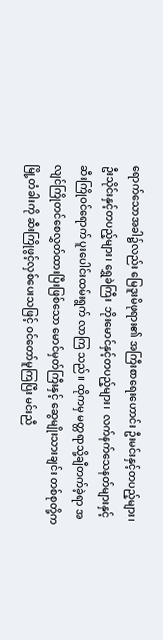ရောက်သောအခါ၌လည်း မြေဒူးမိဖုရား၏ အကြီးစာရေးဟောင်း ဦးမင်းနှင့်တပည့်များ၊ ဦးသိုင်းနှင့်တပည့်များ၊ ရွှေခဲကြီး  ဘိုးမောင်နှင့်တပည့်များ၊  လက်နက်သေနတ်များနှင့် ဆီးကြိုဝင်ရောက် ပူးပေါင်းထမ်းရွက် လာကြ သည်။ ထိုကမှ မတ္တရာသို့ချီတက်ခဲ့ရာ အလျင်ကြိုတင်စေလွှတ်ထားပြီးဖြစ်သော မောင်မှတ်ကြီးနှင့် ဆွေမျိုးသားချင်း တစ်စုတို့က မြို့တံခါးကို ဆီးကြိုဖွင့်လှစ်ပေးသဖြင့် ဝင်တော်မူကြပြီး မင်းညီ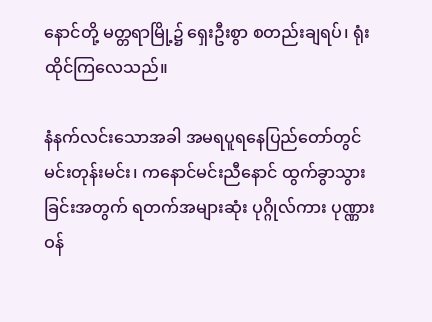နောင်တို့ မတ္တရာမြို့၌ ရှေးဦးစွာ စတည်းချရပ်၊ ရုံးထိုင်ကြလေသည်။

နံနက်လင်းသောအခါ အမရပူရနေပြည်တော်တွင် မင်းတုန်းမင်း၊ ကနောင်မင်းညီနောင် ထွက်ခွာသွားခြင်းအတွက် ရတက်အများဆုံး ပုဂ္ဂိုလ်ကား ပုဏ္ဏားဝန်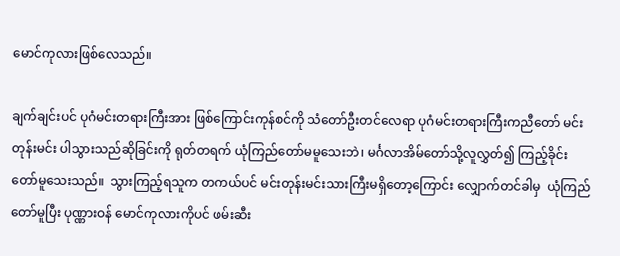မောင်ကုလားဖြစ်လေသည်။

ချက်ချင်းပင် ပုဂံမင်းတရားကြီးအား ဖြစ်ကြောင်းကုန်စင်ကို သံတော်ဦးတင်လေရာ ပုဂံမင်းတရားကြီးကညီတော် မင်းတုန်းမင်း ပါသွားသည်ဆိုခြင်းကို ရုတ်တရက် ယုံကြည်တော်မမူသေးဘဲ၊ မင်္ဂလာအိမ်တော်သို့လူလွှတ်၍ ကြည့်ခိုင်းတော်မူသေးသည်။  သွားကြည့်ရသူက တကယ်ပင် မင်းတုန်းမင်းသားကြီးမရှိတော့ကြောင်း လျှောက်တင်ခါမှ  ယုံကြည်တော်မူပြီး ပုဏ္ဏားဝန် မောင်ကုလားကိုပင် ဖမ်းဆီး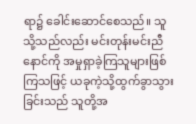ရာ၌ ခေါင်းဆောင်စေသည်။ သူသို့သည်လည်း မင်းတုန်းမင်းညီနောင်ကို အမှုရှာခဲ့ကြသူများဖြစ်ကြသဖြင့် ယခုကဲ့သို့ထွက်ခွာသွားခြင်းသည် သူတို့အ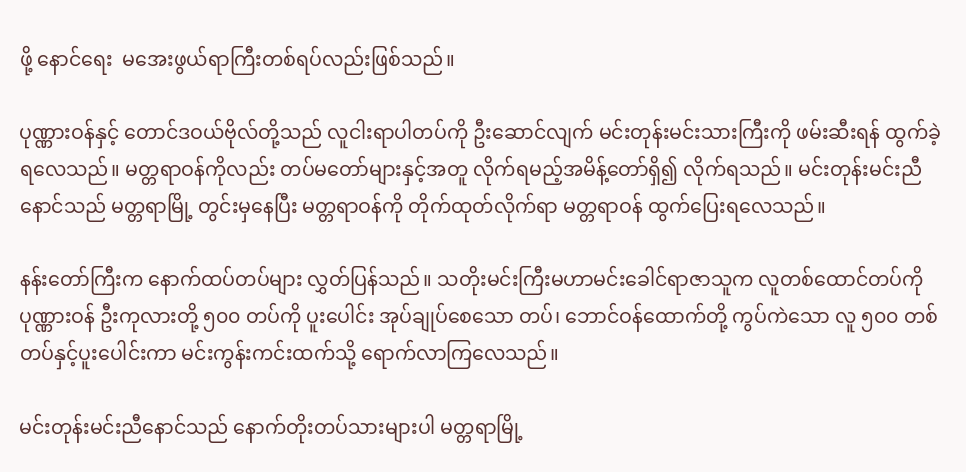ဖို့ နောင်ရေး  မအေးဖွယ်ရာကြီးတစ်ရပ်လည်းဖြစ်သည်။

ပုဏ္ဏားဝန်နှင့် တောင်ဒဝယ်ဗိုလ်တို့သည် လူငါးရာပါတပ်ကို ဦးဆောင်လျက် မင်းတုန်းမင်းသားကြီးကို ဖမ်းဆီးရန် ထွက်ခဲ့ရလေသည်။ မတ္တရာဝန်ကိုလည်း တပ်မတော်များနှင့်အတူ လိုက်ရမည့်အမိန့်တော်ရှိ၍ လိုက်ရသည်။ မင်းတုန်းမင်းညီနောင်သည် မတ္တရာမြို့ တွင်းမှနေပြီး မတ္တရာဝန်ကို တိုက်ထုတ်လိုက်ရာ မတ္တရာဝန် ထွက်ပြေးရလေသည်။

နန်းတော်ကြီးက နောက်ထပ်တပ်များ လွှတ်ပြန်သည်။ သတိုးမင်းကြီးမဟာမင်းခေါင်ရာဇာသူက လူတစ်ထောင်တပ်ကို ပုဏ္ဏားဝန် ဦးကုလားတို့ ၅၀၀ တပ်ကို ပူးပေါင်း အုပ်ချုပ်စေသော တပ်၊ ဘောင်ဝန်ထောက်တို့ ကွပ်ကဲသော လူ ၅၀၀ တစ်တပ်နှင့်ပူးပေါင်းကာ မင်းကွန်းကင်းထက်သို့ ရောက်လာကြလေသည်။

မင်းတုန်းမင်းညီနောင်သည် နောက်တိုးတပ်သားများပါ မတ္တရာမြို့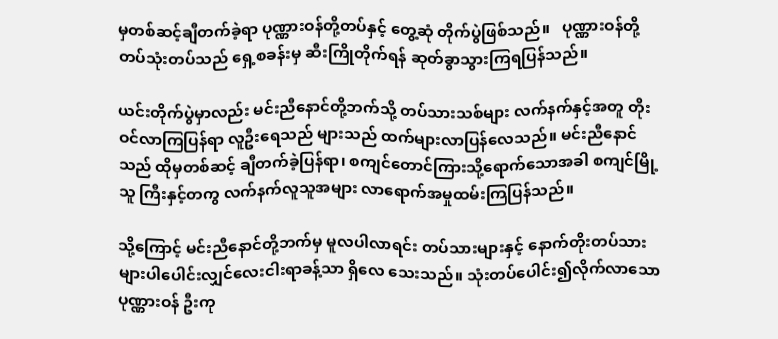မှတစ်ဆင့်ချီတက်ခဲ့ရာ ပုဏ္ဏားဝန်တို့တပ်နှင့် တွေ့ဆုံ တိုက်ပွဲဖြစ်သည်။   ပုဏ္ဏားဝန်တို့ တပ်သုံးတပ်သည် ရှေ့စခန်းမှ ဆီးကြိုတိုက်ရန် ဆုတ်ခွာသွားကြရပြန်သည်။

ယင်းတိုက်ပွဲမှာလည်း မင်းညီနောင်တို့ဘက်သို့ တပ်သားသစ်များ လက်နက်နှင့်အတူ တိုးဝင်လာကြပြန်ရာ လူဦးရေသည် များသည် ထက်များလာပြန်လေသည်။ မင်းညီနောင်သည် ထိုမှတစ်ဆင့် ချီတက်ခဲ့ပြန်ရာ၊ စကျင်တောင်ကြားသို့ရောက်သောအခါ စကျင်မြို့သူ ကြီးနှင့်တကွ လက်နက်လူသူအများ လာရောက်အမှုထမ်းကြပြန်သည်။

သို့ကြောင့် မင်းညီနောင်တို့ဘက်မှ မူလပါလာရင်း တပ်သားများနှင့် နောက်တိုးတပ်သားများပါပေါင်းလျှင်လေးငါးရာခန့်သာ ရှိလေ သေးသည်။ သုံးတပ်ပေါင်း၍လိုက်လာသော ပုဏ္ဏားဝန် ဦးကု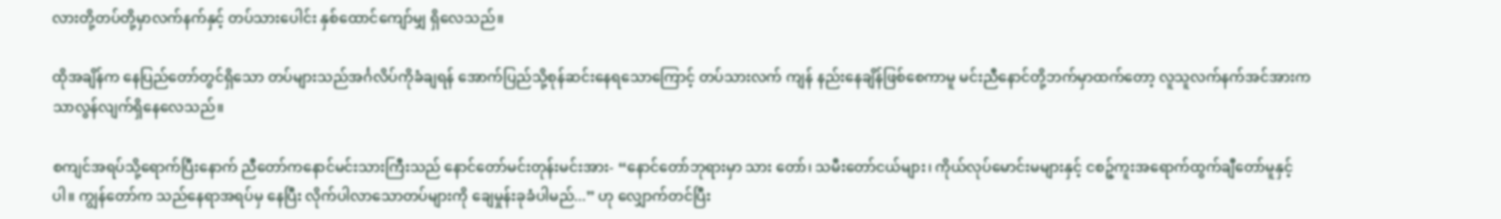လားတို့တပ်တို့မှာလက်နက်နှင့် တပ်သားပေါင်း နှစ်ထောင်ကျော်မျှ ရှိလေသည်။

ထိုအချိန်က နေပြည်တော်တွင်ရှိသော တပ်များသည်အင်္ဂလိပ်ကိုခံချရန် အောက်ပြည်သို့စုန်ဆင်းနေရသောကြောင့် တပ်သားလက် ကျန် နည်းနေချိန်ဖြစ်စေကာမူ မင်းညီနောင်တို့ဘက်မှာထက်တော့ လူသူလက်နက်အင်အားက သာလွန်လျက်ရှိနေလေသည်။

စကျင်အရပ်သို့ရောက်ပြီးနောက် ညီတော်ကနောင်မင်းသားကြီးသည် နောင်တော်မင်းတုန်းမင်းအား- “နောင်တော်ဘုရားမှာ သား တော်၊ သမီးတော်ငယ်များ၊ ကိုယ်လုပ်မောင်းမများနှင့် ငစဉ့်ကူးအရောက်ထွက်ချီတော်မူနှင့်ပါ။ ကျွန်တော်က သည်နေရာအရပ်မှ နေပြီး လိုက်ပါလာသောတပ်များကို ချေမှုန်းခုခံပါမည်...” ဟု လျှောက်တင်ပြီး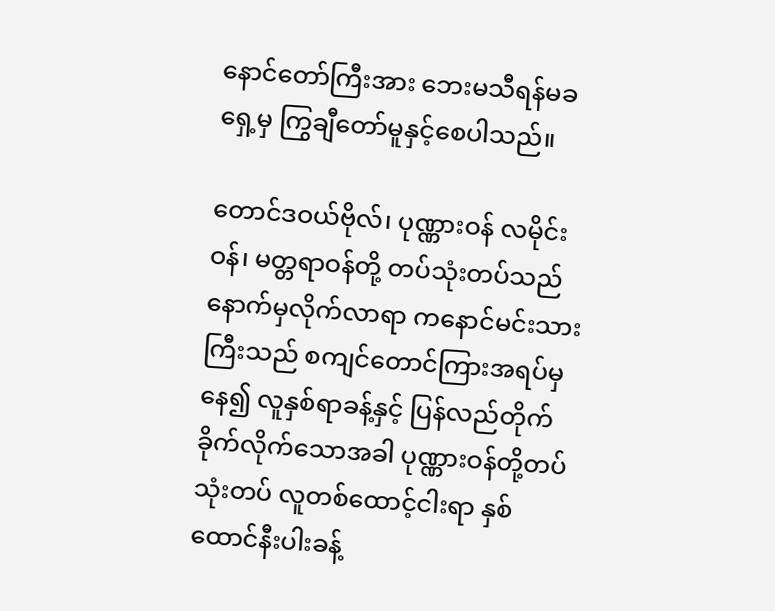နောင်တော်ကြီးအား ဘေးမသီရန်မခ ရှေ့မှ ကြွချီတော်မူနှင့်စေပါသည်။

တောင်ဒဝယ်ဗိုလ်၊ ပုဏ္ဏားဝန် လမိုင်းဝန်၊ မတ္တရာဝန်တို့ တပ်သုံးတပ်သည် နောက်မှလိုက်လာရာ ကနောင်မင်းသားကြီးသည် စကျင်တောင်ကြားအရပ်မှနေ၍ လူနှစ်ရာခန့်နှင့် ပြန်လည်တိုက်ခိုက်လိုက်သောအခါ ပုဏ္ဏားဝန်တို့တပ်သုံးတပ် လူတစ်ထောင့်ငါးရာ နှစ်ထောင်နီးပါးခန့်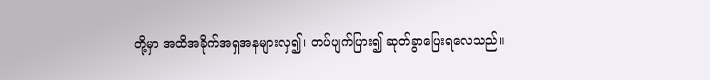တို့မှာ အထိအခိုက်အရှအနများလှ၍၊ တပ်ပျက်ပြား၍ ဆုတ်ခွာပြေးရလေသည်။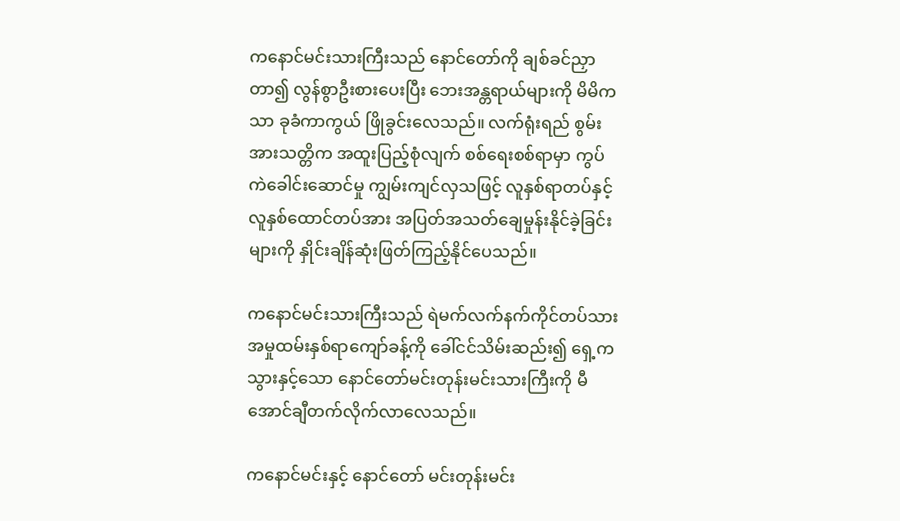ကနောင်မင်းသားကြီးသည် နောင်တော်ကို ချစ်ခင်ညှာတာ၍ လွန်စွာဦးစားပေးပြီး ဘေးအန္တရာယ်များကို မိမိကသာ ခုခံကာကွယ် ဖြိုခွင်းလေသည်။ လက်ရုံးရည် စွမ်းအားသတ္တိက အထူးပြည့်စုံလျက် စစ်ရေးစစ်ရာမှာ ကွပ်ကဲခေါင်းဆောင်မှု ကျွမ်းကျင်လှသဖြင့် လူနှစ်ရာတပ်နှင့် လူနှစ်ထောင်တပ်အား အပြတ်အသတ်ချေမှုန်းနိုင်ခဲ့ခြင်းများကို နှိုင်းချိန်ဆုံးဖြတ်ကြည့်နိုင်ပေသည်။

ကနောင်မင်းသားကြီးသည် ရဲမက်လက်နက်ကိုင်တပ်သား အမှုထမ်းနှစ်ရာကျော်ခန့်ကို ခေါ်ငင်သိမ်းဆည်း၍ ရှေ့ကသွားနှင့်သော နောင်တော်မင်းတုန်းမင်းသားကြီးကို မီအောင်ချီတက်လိုက်လာလေသည်။

ကနောင်မင်းနှင့် နောင်တော် မင်းတုန်းမင်း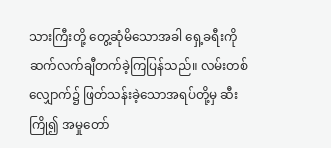သားကြီးတို့ တွေ့ဆုံမိသောအခါ ရှေ့ခရီးကိုဆက်လက်ချီတက်ခဲ့ကြပြန်သည်။ လမ်းတစ် လျှောက်၌ ဖြတ်သန်းခဲ့သောအရပ်တို့မှ ဆီးကြို၍ အမှုတော်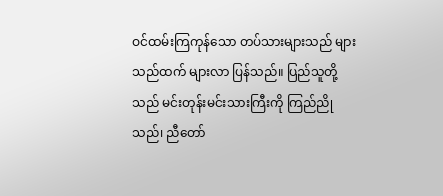ဝင်ထမ်းကြကုန်သော တပ်သားများသည် များသည်ထက် များလာ ပြန်သည်။ ပြည်သူတို့သည် မင်းတုန်းမင်းသားကြီးကို ကြည်ညိုသည်၊ ညီတော်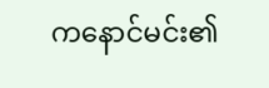ကနောင်မင်း၏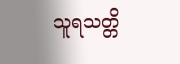သူရသတ္တိ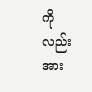ကိုလည်းအား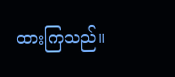ထားကြသည်။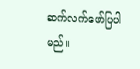ဆက်လက်ဖော်ပြပါမည်။